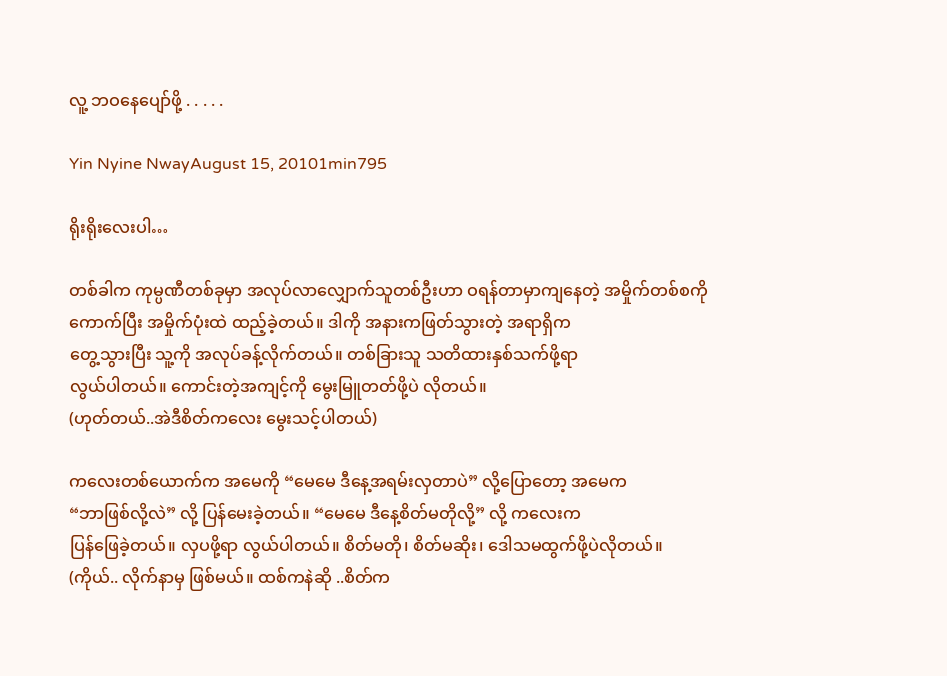လူ့ ဘဝနေပျော်ဖို့ . . . . .

Yin Nyine NwayAugust 15, 20101min795

ရိုးရိုးလေးပါ…

တစ်ခါက ကုမ္ပဏီတစ်ခုမှာ အလုပ်လာလျှောက်သူတစ်ဦးဟာ ဝရန်တာမှာကျနေတဲ့ အမှိုက်တစ်စကို
ကောက်ပြီး အမှိုက်ပုံးထဲ ထည့်ခဲ့တယ်။ ဒါကို အနားကဖြတ်သွားတဲ့ အရာရှိက
တွေ့သွားပြီး သူ့ကို အလုပ်ခန့်လိုက်တယ်။ တစ်ခြားသူ သတိထားနှစ်သက်ဖို့ရာ
လွယ်ပါတယ်။ ကောင်းတဲ့အကျင့်ကို မွေးမြူတတ်ဖို့ပဲ လိုတယ်။
(ဟုတ်တယ်..အဲဒီစိတ်ကလေး မွေးသင့်ပါတယ်)

ကလေးတစ်ယောက်က အမေကို “မေမေ ဒီနေ့အရမ်းလှတာပဲ” လို့ပြောတော့ အမေက
“ဘာဖြစ်လို့လဲ” လို့ ပြန်မေးခဲ့တယ်။ “မေမေ ဒီနေ့စိတ်မတိုလို့” လို့ ကလေးက
ပြန်ဖြေခဲ့တယ်။ လှပဖို့ရာ လွယ်ပါတယ်။ စိတ်မတို၊ စိတ်မဆိုး၊ ဒေါသမထွက်ဖို့ပဲလိုတယ်။
(ကိုယ်.. လိုက်နာမှ ဖြစ်မယ်။ ထစ်ကနဲဆို ..စိတ်က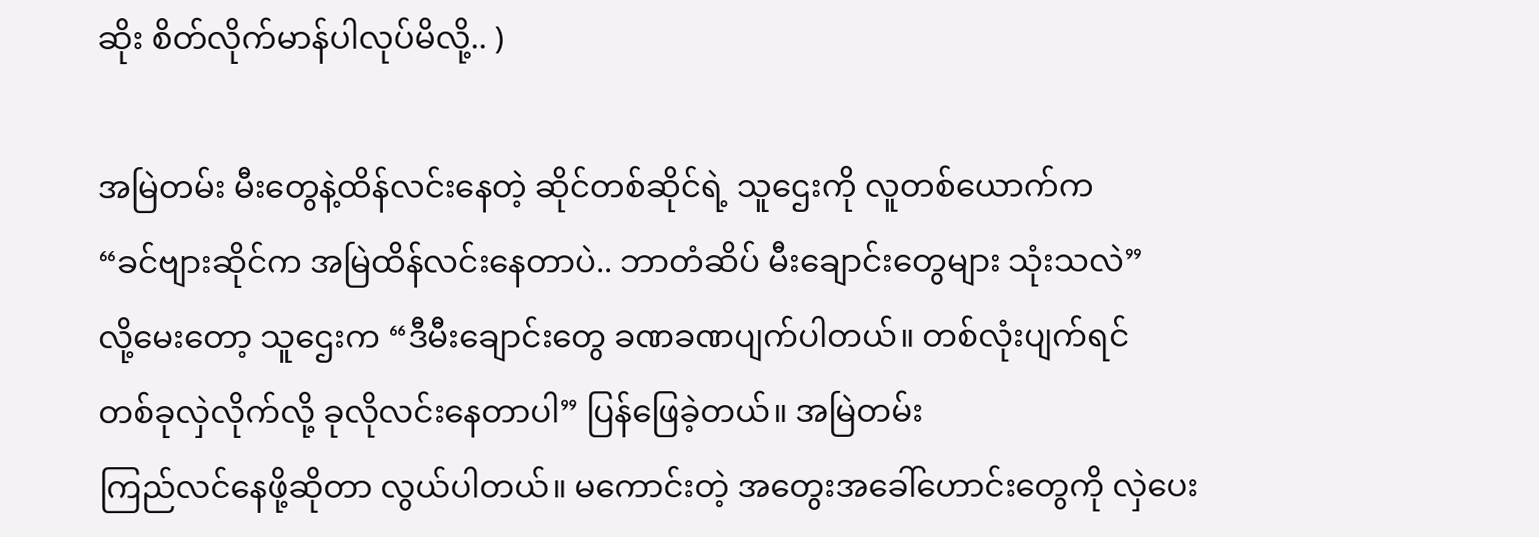ဆိုး စိတ်လိုက်မာန်ပါလုပ်မိလို့.. )

အမြဲတမ်း မီးတွေနဲ့ထိန်လင်းနေတဲ့ ဆိုင်တစ်ဆိုင်ရဲ့ သူဌေးကို လူတစ်ယောက်က
“ခင်ဗျားဆိုင်က အမြဲထိန်လင်းနေတာပဲ.. ဘာတံဆိပ် မီးချောင်းတွေများ သုံးသလဲ”
လို့မေးတော့ သူဌေးက “ဒီမီးချောင်းတွေ ခဏခဏပျက်ပါတယ်။ တစ်လုံးပျက်ရင်
တစ်ခုလှဲလိုက်လို့ ခုလိုလင်းနေတာပါ” ပြန်ဖြေခဲ့တယ်။ အမြဲတမ်း
ကြည်လင်နေဖို့ဆိုတာ လွယ်ပါတယ်။ မကောင်းတဲ့ အတွေးအခေါ်ဟောင်းတွေကို လှဲပေး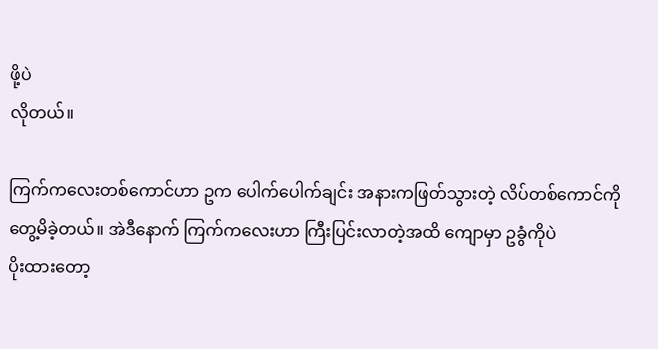ဖို့ပဲ
လိုတယ်။

ကြက်ကလေးတစ်ကောင်ဟာ ဥက ပေါက်ပေါက်ချင်း အနားကဖြတ်သွားတဲ့ လိပ်တစ်ကောင်ကို
တွေ့မိခဲ့တယ်။ အဲဒီနောက် ကြက်ကလေးဟာ ကြီးပြင်းလာတဲ့အထိ ကျောမှာ ဥခွံကိုပဲ
ပိုးထားတော့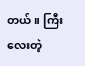တယ်။ ကြီးလေးတဲ့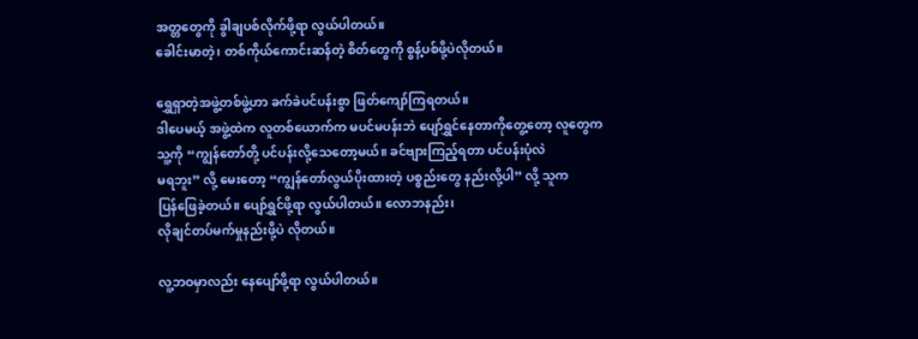အတ္တတွေကို ခွါချပစ်လိုက်ဖို့ရာ လွယ်ပါတယ်။
ခေါင်းမာတဲ့၊ တစ်ကိုယ်ကောင်းဆန်တဲ့ စိတ်တွေကို စွန့်ပစ်ဖို့ပဲလိုတယ်။

ရွှေရှာတဲ့အဖွဲ့တစ်ဖွဲ့ဟာ ခက်ခဲပင်ပန်းစွာ ဖြတ်ကျော်ကြရတယ်။
ဒါပေမယ့် အဖွဲ့ထဲက လူတစ်ယောက်က မပင်မပန်းဘဲ ပျော်ရွှင်နေတာကိုတွေ့တော့ လူတွေက
သူ့ကို “ကျွန်တော်တို့ ပင်ပန်းလို့သေတော့မယ်။ ခင်ဗျားကြည့်ရတာ ပင်ပန်းပုံလဲ
မရဘူး” လို့ မေးတော့ “ကျွန်တော်လွယ်ပိုးထားတဲ့ ပစ္စည်းတွေ နည်းလို့ပါ” လို့ သူက
ပြန်ဖြေခဲ့တယ်။ ပျော်ရွှင်ဖို့ရာ လွယ်ပါတယ်။ လောဘနည်း၊
လိုချင်တပ်မက်မှုနည်းဖို့ပဲ လိုတယ်။

လူ့ဘဝမှာလည်း နေပျော်ဖို့ရာ လွယ်ပါတယ်။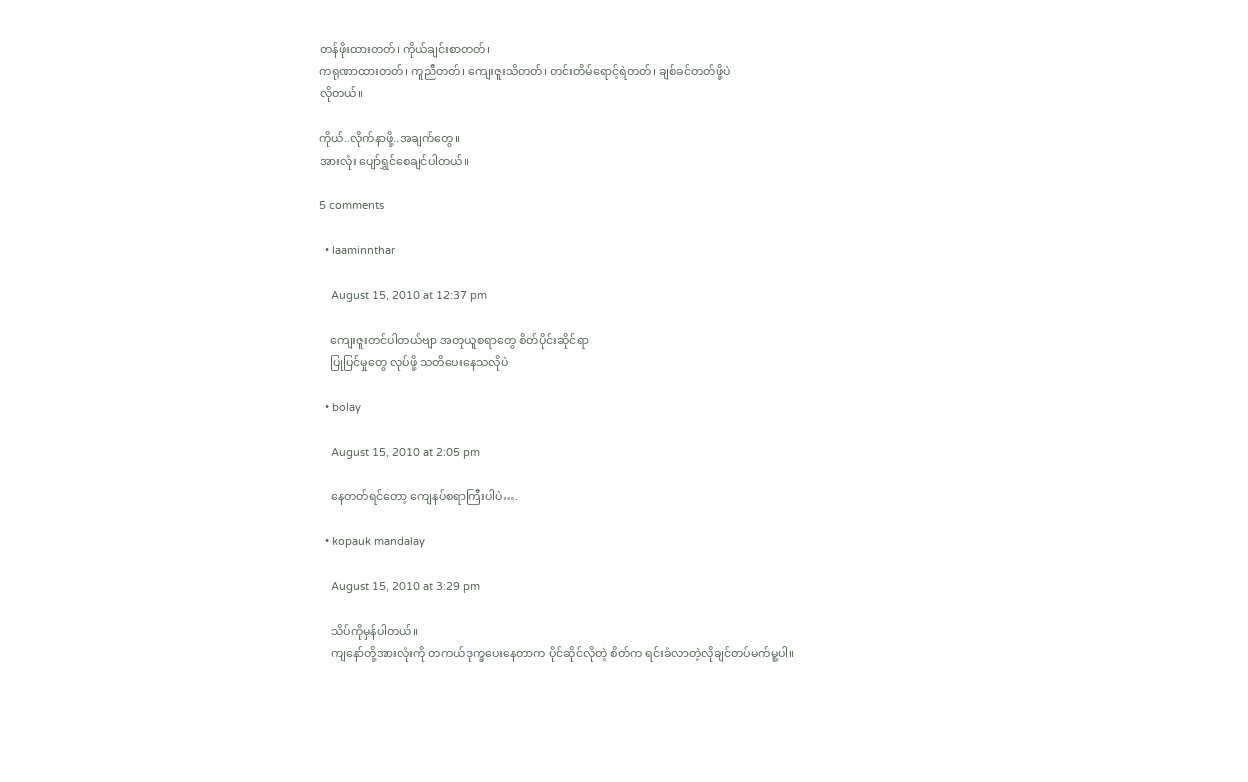တန်ဖိုးထားတတ်၊ ကိုယ်ချင်းစာတတ်၊
ကရုဏာထားတတ်၊ ကူညီတတ်၊ ကျေးဇူးသိတတ်၊ တင်းတိမ်ရောင့်ရဲတတ်၊ ချစ်ခင်တတ်ဖို့ပဲ
လိုတယ်။

ကိုယ်..လိုက်နာဖို့..အချက်တွေ။
အားလုံး ပျော်ရွှင်စေချင်ပါတယ်။

5 comments

  • laaminnthar

    August 15, 2010 at 12:37 pm

    ကျေးဇူးတင်ပါတယ်ဗျာ အတုယူစရာတွေ စိတ်ပိုင်းဆိုင်ရာ
    ပြုပြင်မှုတွေ လုပ်ဖို့ သတိပေးနေသလိုပဲ

  • bolay

    August 15, 2010 at 2:05 pm

    နေတတ်ရင်တော့ ကျေနပ်စရာကြီးပါပဲ….

  • kopauk mandalay

    August 15, 2010 at 3:29 pm

    သိပ်ကိုမှန်ပါတယ်။
    ကျနော်တို့အားလုံးကို တကယ်ဒုက္ခပေးနေတာက ပိုင်ဆိုင်လိုတဲ့ စိတ်က ရင်းခံလာတဲ့လိုချင်တပ်မက်မူ့ပါ။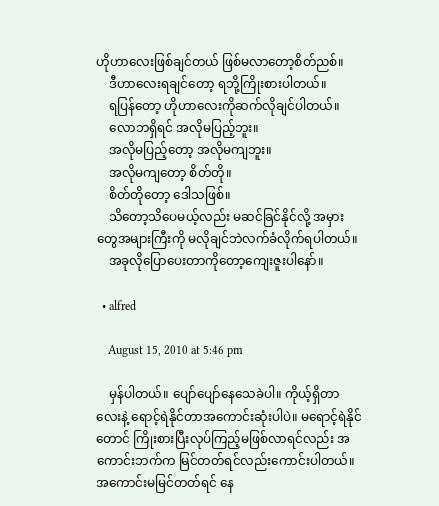ဟိုဟာလေးဖြစ်ချင်တယ် ဖြစ်မလာတော့စိတ်ညစ်။
    ဒီဟာလေးရချင်တော့ ရဘို့ကြိုးစားပါတယ်။
    ရပြန်တော့ ဟိုဟာလေးကိုဆက်လိုချင်ပါတယ်။
    လောဘရှိရင် အလိုမပြည့်ဘူး။
    အလိုမပြည့်တော့ အလိုမကျဘူး။
    အလိုမကျတော့ စိတ်တို။
    စိတ်တိုတော့ ဒေါသဖြစ်။
    သိတော့သိပေမယ့်လည်း မဆင်ခြင်နိုင်လို့ အမှားတွေအများကြီးကို မလိုချင်ဘဲလက်ခံလိုက်ရပါတယ်။
    အခုလိုပြောပေးတာကိုတော့ကျေးဇူးပါနော်။

  • alfred

    August 15, 2010 at 5:46 pm

    မှန်ပါတယ်။ ပျော်ပျော်နေသေခဲပါ။ ကိုယ့်ရှိတာလေးနဲ့ ရောင့်ရဲနိုင်တာအကောင်းဆုံးပါပဲ။ မရောင့်ရဲနိုင်တောင် ကြိုးစားပြီးလုပ်ကြည့်မဖြစ်လာရင်လည်း အကောင်းဘက်က မြင်တတ်ရင်လည်းကောင်းပါတယ်။ အကောင်းမမြင်တတ်ရင် နေ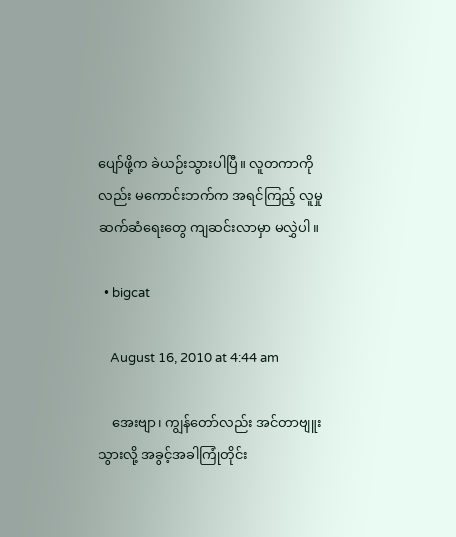ပျော်ဖို့က ခဲယဉ်းသွားပါပြီ။ လူတကာကိုလည်း မကောင်းဘက်က အရင်ကြည့် လူမှုဆက်ဆံရေးတွေ ကျဆင်းလာမှာ မလွှဲပါ။

  • bigcat

    August 16, 2010 at 4:44 am

    အေးဗျာ၊ ကျွန်တော်လည်း အင်တာဗျူးသွားလို့ အခွင့်အခါကြုံတိုင်း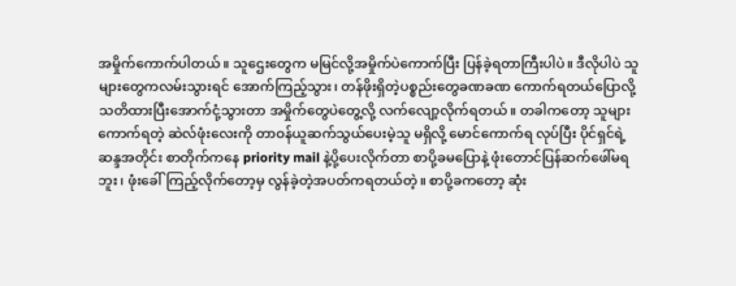အမှိုက်ကောက်ပါတယ်။ သူဌေးတွေက မမြင်လို့အမှိုက်ပဲကောက်ပြီး ပြန်ခဲ့ရတာကြီးပါပဲ။ ဒီလိုပါပဲ သူများတွေကလမ်းသွားရင် အောက်ကြည့်သွား၊ တန်ဖိုးရှိတဲ့ပစ္စည်းတွေခဏခဏ ကောက်ရတယ်ပြောလို့ သတိထားပြီးအောက်ငုံ့သွားတာ အမှိုက်တွေပဲတွေ့လို့ လက်လျော့လိုက်ရတယ်။ တခါကတော့ သူများကောက်ရတဲ့ ဆဲလ်ဖုံးလေးကို တာဝန်ယူဆက်သွယ်ပေးမဲ့သူ မရှိလို့ မောင်ကောက်ရ လုပ်ပြီး ပိုင်ရှင်ရဲ့ဆန္ဒအတိုင်း စာတိုက်ကနေ priority mail နဲ့ပို့ပေးလိုက်တာ စာပို့ခမပြောနဲ့ ဖုံးတောင်ပြန်ဆက်ဖေါ်မရဘူး၊ ဖုံးခေါ်ကြည့်လိုက်တော့မှ လွန်ခဲ့တဲ့အပတ်ကရတယ်တဲ့။ စာပို့ခကတော့ ဆုံး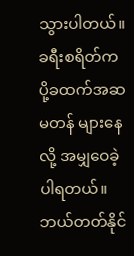သွားပါတယ်။ ခရီးစရိတ်က ပို့ခထက်အဆမတန် များနေလို့ အမျှဝေခဲ့ပါရတယ်။ ဘယ်တတ်နိုင်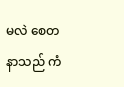မလဲ စေတနာသည် ကံ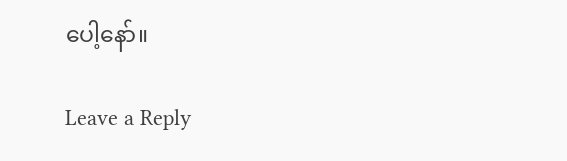ပေါ့နော်။

Leave a Reply